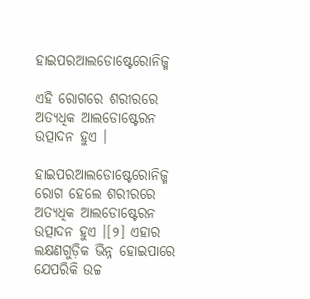ହାଇପରଆଲଡୋଷ୍ଟେରୋନିଜ୍ମ

ଏହି ରୋଗରେ ଶରୀରରେ ଅତ୍ୟଧିକ ଆଲଡୋଷ୍ଟେରନ ଉତ୍ପାଦନ ହୁଏ ।

ହାଇପରଆଲଡୋଷ୍ଟେରୋନିଜ୍ମ ରୋଗ ହେଲେ ଶରୀରରେ ଅତ୍ୟଧିକ ଆଲଡୋଷ୍ଟେରନ ଉତ୍ପାଦନ ହୁଏ ।[୨] ଏହାର ଲକ୍ଷଣଗୁଡ଼ିକ ଭିନ୍ନ ହୋଇପାରେ ଯେପରିକି ଉଚ୍ଚ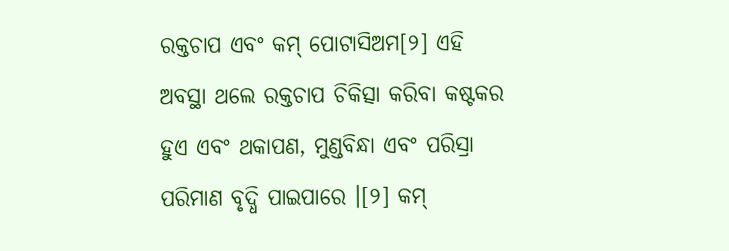ରକ୍ତଚାପ ଏବଂ କମ୍ ପୋଟାସିଅମ[୨] ଏହି ଅବସ୍ଥା ଥଲେ ରକ୍ତଚାପ ଚିକିତ୍ସା କରିବା କଷ୍ଟକର ହୁଏ ଏବଂ ଥକାପଣ, ମୁଣ୍ଡବିନ୍ଧା ଏବଂ ପରିସ୍ରା ପରିମାଣ ବୃଦ୍ଧି ପାଇପାରେ ।[୨] କମ୍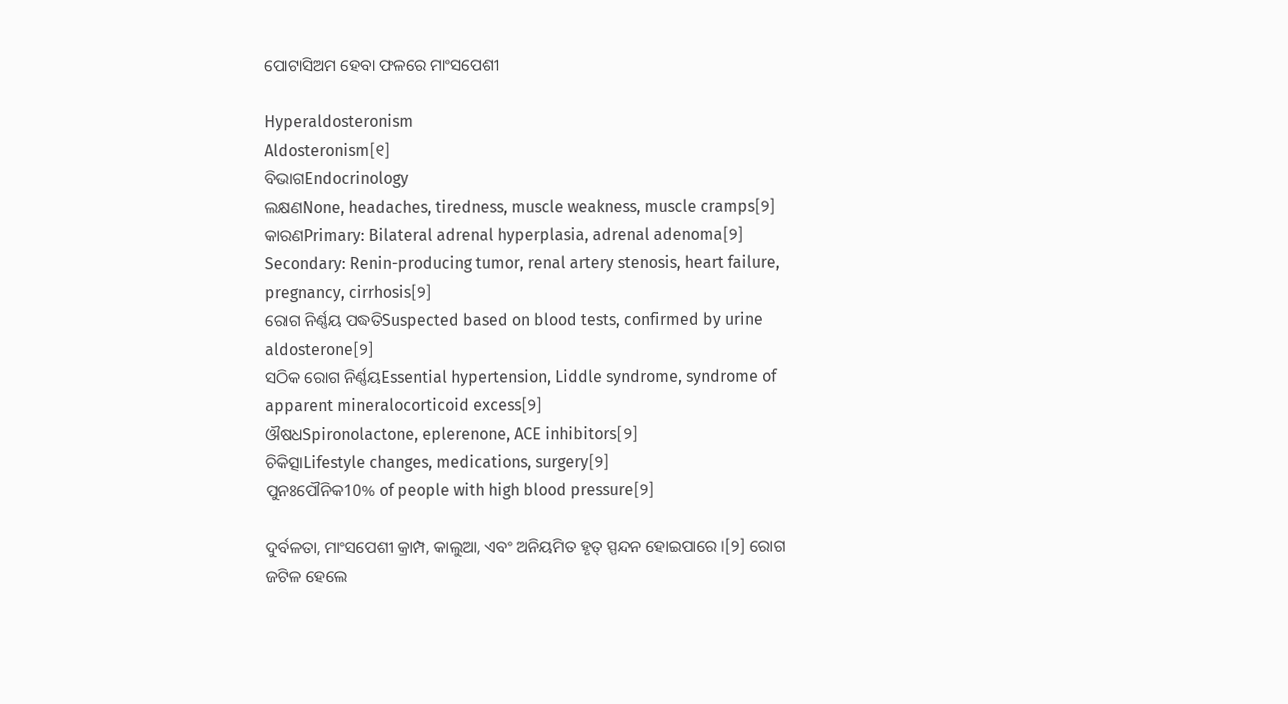ପୋଟାସିଅମ ହେବା ଫଳରେ ମାଂସପେଶୀ

Hyperaldosteronism
Aldosteronism[୧]
ବିଭାଗEndocrinology
ଲକ୍ଷଣNone, headaches, tiredness, muscle weakness, muscle cramps[୨]
କାରଣPrimary: Bilateral adrenal hyperplasia, adrenal adenoma[୨]
Secondary: Renin-producing tumor, renal artery stenosis, heart failure, pregnancy, cirrhosis[୨]
ରୋଗ ନିର୍ଣ୍ଣୟ ପଦ୍ଧତିSuspected based on blood tests, confirmed by urine aldosterone[୨]
ସଠିକ ରୋଗ ନିର୍ଣ୍ଣୟEssential hypertension, Liddle syndrome, syndrome of apparent mineralocorticoid excess[୨]
ଔଷଧSpironolactone, eplerenone, ACE inhibitors[୨]
ଚିକିତ୍ସାLifestyle changes, medications, surgery[୨]
ପୁନଃପୌନିକ10% of people with high blood pressure[୨]

ଦୁର୍ବଳତା, ମାଂସପେଶୀ କ୍ରାମ୍ପ, କାଲୁଆ, ଏବଂ ଅନିୟମିତ ହୃତ୍‌ ସ୍ପନ୍ଦନ ହୋଇପାରେ ।[୨] ରୋଗ ଜଟିଳ ହେଲେ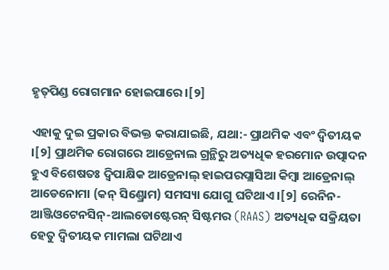ହୃତ୍‌ପିଣ୍ଡ ରୋଗମାନ ହୋଇପାରେ ।[୨]

ଏହାକୁ ଦୁଇ ପ୍ରକାର ବିଭକ୍ତ କରାଯାଇଛି, ଯଥା:- ପ୍ରାଥମିକ ଏବଂ ଦ୍ୱିତୀୟକ ।[୨] ପ୍ରାଥମିକ ରୋଗରେ ଆଡ୍ରେନାଲ ଗ୍ରନ୍ଥିରୁ ଅତ୍ୟଧିକ ହରମୋନ ଉତ୍ପାଦନ ହୁଏ ବିଶେଷତଃ ଦ୍ୱିପାକ୍ଷିକ ଆଡ୍ରେନାଲ୍ ହାଇପରପ୍ଲାସିଆ କିମ୍ବା ଆଡ୍ରେନାଲ୍ ଆଡେନୋମା (କନ୍ ସିଣ୍ଡ୍ରୋମ) ସମସ୍ୟା ଯୋଗୁ ଘଟିଥାଏ ।[୨] ରେନିନ-ଆଞ୍ଜିଓଟେନସିନ୍-ଆଲଡୋଷ୍ଟେରନ୍ ସିଷ୍ଟମର (RAAS) ଅତ୍ୟଧିକ ସକ୍ରିୟତା ହେତୁ ଦ୍ୱିତୀୟକ ମାମଲା ଘଟିଥାଏ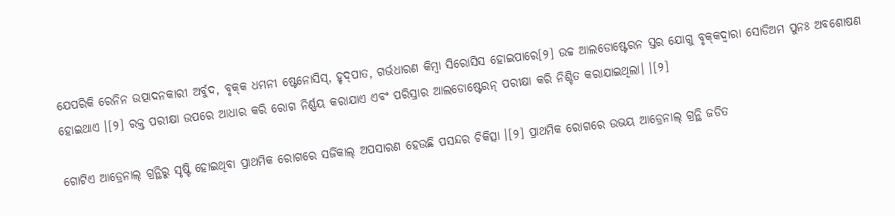ଯେପରିକି ରେନିନ ଉତ୍ପାଦନକାରୀ ଅର୍ବୁଦ, ବୃକ୍‌କ ଧମନୀ ଷ୍ଟେନୋସିସ୍, ହୃଦ୍‌ପାତ, ଗର୍ଭଧାରଣ କିମ୍ବା ସିରୋସିସ ହୋଇପାରେ[୨] ଉଚ୍ଚ ଆଲଡୋଷ୍ଟେରନ ସ୍ତର ଯୋଗୁ ବୃକ୍‌କଦ୍ୱାରା ସୋଡିଅମ ପୁନଃ ଅବଶୋଷଣ ହୋଇଥାଏ ।[୨] ରକ୍ତ ପରୀକ୍ଷା ଉପରେ ଆଧାର କରି ରୋଗ ନିର୍ଣ୍ଣୟ କରାଯାଏ ଏବଂ ପରିସ୍ରାର ଆଲଡୋଷ୍ଟେରନ୍ ପରୀକ୍ଷା କରି ନିଶ୍ଚିତ କରାଯାଇଥିଲା। ।[୨]

ଗୋଟିଏ ଆଡ୍ରେନାଲ୍ ଗ୍ରନ୍ଥିରୁ ସୃଷ୍ଟି ହୋଇଥିବା ପ୍ରାଥମିକ ରୋଗରେ ସର୍ଜିକାଲ୍ ଅପସାରଣ ହେଉଛି ପସନ୍ଦର ଚିକିତ୍ସା ।[୨] ପ୍ରାଥମିକ ରୋଗରେ ଉଭୟ ଆଡ୍ରେନାଲ୍ ଗ୍ରନ୍ଥି ଜଡିତ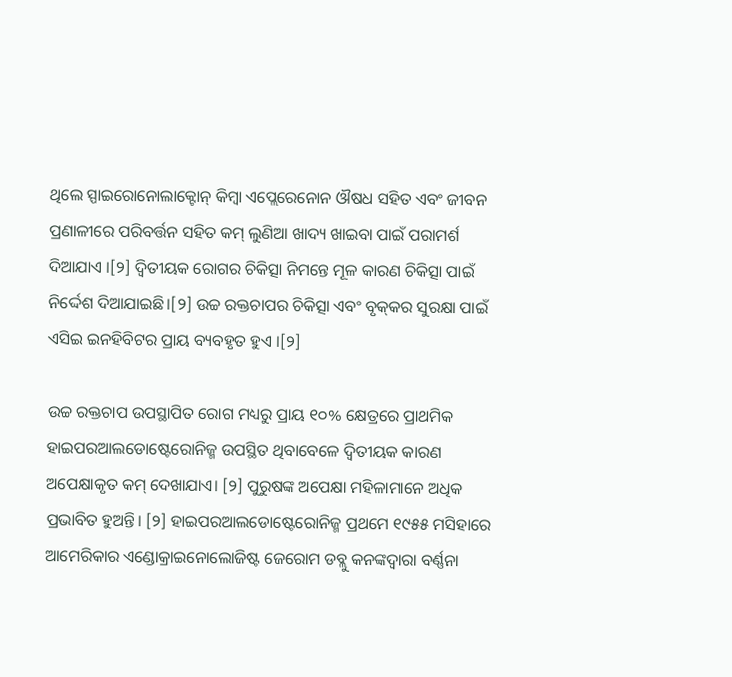ଥିଲେ ସ୍ପାଇରୋନୋଲାକ୍ଟୋନ୍ କିମ୍ବା ଏପ୍ଲେରେନୋନ ଔଷଧ ସହିତ ଏବଂ ଜୀବନ ପ୍ରଣାଳୀରେ ପରିବର୍ତ୍ତନ ସହିତ କମ୍ ଲୁଣିଆ ଖାଦ୍ୟ ଖାଇବା ପାଇଁ ପରାମର୍ଶ ଦିଆଯାଏ ।[୨] ଦ୍ୱିତୀୟକ ରୋଗର ଚିକିତ୍ସା ନିମନ୍ତେ ମୂଳ କାରଣ ଚିକିତ୍ସା ପାଇଁ ନିର୍ଦ୍ଦେଶ ଦିଆଯାଇଛି।[୨] ଉଚ୍ଚ ରକ୍ତଚାପର ଚିକିତ୍ସା ଏବଂ ବୃକ୍‌କର ସୁରକ୍ଷା ପାଇଁ ଏସିଇ ଇନହିବିଟର ପ୍ରାୟ ବ୍ୟବହୃତ ହୁଏ ।[୨]

ଉଚ୍ଚ ରକ୍ତଚାପ ଉପସ୍ଥାପିତ ରୋଗ ମଧ୍ୟରୁ ପ୍ରାୟ ୧୦% କ୍ଷେତ୍ରରେ ପ୍ରାଥମିକ ହାଇପରଆଲଡୋଷ୍ଟେରୋନିଜ୍ମ ଉପସ୍ଥିତ ଥିବାବେଳେ ଦ୍ୱିତୀୟକ କାରଣ ଅପେକ୍ଷାକୃତ କମ୍ ଦେଖାଯାଏ। [୨] ପୁରୁଷଙ୍କ ଅପେକ୍ଷା ମହିଳାମାନେ ଅଧିକ ପ୍ରଭାବିତ ହୁଅନ୍ତି। [୨] ହାଇପରଆଲଡୋଷ୍ଟେରୋନିଜ୍ମ ପ୍ରଥମେ ୧୯୫୫ ମସିହାରେ ଆମେରିକାର ଏଣ୍ଡୋକ୍ରାଇନୋଲୋଜିଷ୍ଟ ଜେରୋମ ଡବ୍ଲୁ କନଙ୍କଦ୍ୱାରା ବର୍ଣ୍ଣନା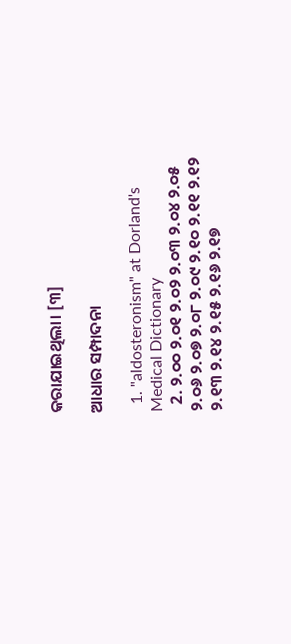କରାଯାଇଥିଲା। [୩]

ଆଧାର ସମ୍ପାଦନା

  1. "aldosteronism" at Dorland's Medical Dictionary
  2. ୨.୦୦ ୨.୦୧ ୨.୦୨ ୨.୦୩ ୨.୦୪ ୨.୦୫ ୨.୦୬ ୨.୦୭ ୨.୦୮ ୨.୦୯ ୨.୧୦ ୨.୧୧ ୨.୧୨ ୨.୧୩ ୨.୧୪ ୨.୧୫ ୨.୧୬ ୨.୧୭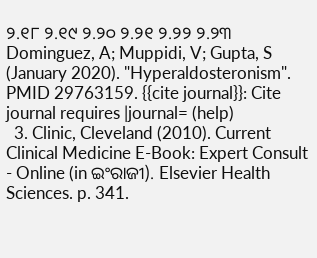୨.୧୮ ୨.୧୯ ୨.୨୦ ୨.୨୧ ୨.୨୨ ୨.୨୩ Dominguez, A; Muppidi, V; Gupta, S (January 2020). "Hyperaldosteronism". PMID 29763159. {{cite journal}}: Cite journal requires |journal= (help)
  3. Clinic, Cleveland (2010). Current Clinical Medicine E-Book: Expert Consult - Online (in ଇଂରାଜୀ). Elsevier Health Sciences. p. 341.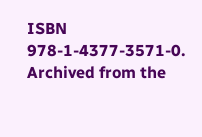ISBN 978-1-4377-3571-0. Archived from the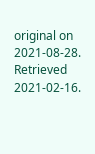original on 2021-08-28. Retrieved 2021-02-16.